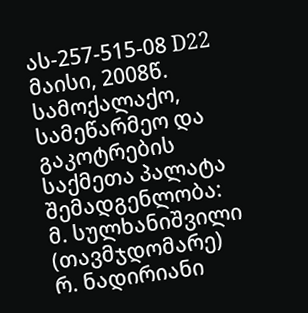ას-257-515-08 D22 მაისი, 2008წ.
სამოქალაქო, სამეწარმეო და გაკოტრების
საქმეთა პალატა
შემადგენლობა:
მ. სულხანიშვილი (თავმჯდომარე)
რ. ნადირიანი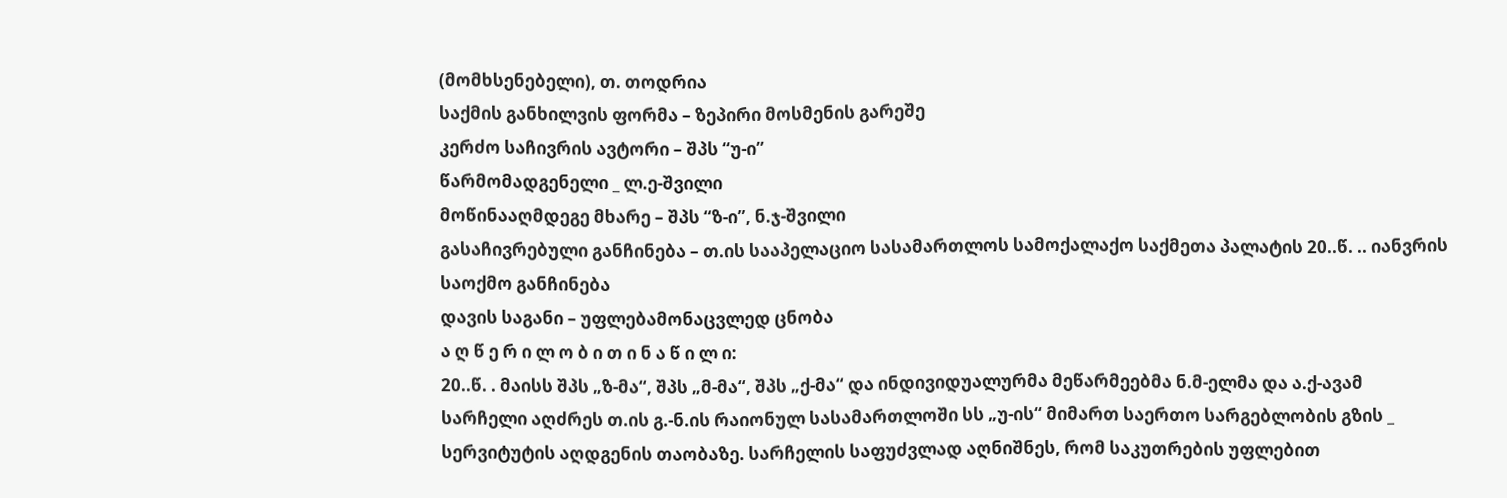(მომხსენებელი), თ. თოდრია
საქმის განხილვის ფორმა – ზეპირი მოსმენის გარეშე
კერძო საჩივრის ავტორი – შპს “უ-ი”
წარმომადგენელი _ ლ.ე-შვილი
მოწინააღმდეგე მხარე – შპს “ზ-ი”, ნ.ჯ-შვილი
გასაჩივრებული განჩინება – თ.ის სააპელაციო სასამართლოს სამოქალაქო საქმეთა პალატის 20..წ. .. იანვრის საოქმო განჩინება
დავის საგანი – უფლებამონაცვლედ ცნობა
ა ღ წ ე რ ი ლ ო ბ ი თ ი ნ ა წ ი ლ ი:
20..წ. . მაისს შპს „ზ-მა“, შპს „მ-მა“, შპს „ქ-მა“ და ინდივიდუალურმა მეწარმეებმა ნ.მ-ელმა და ა.ქ-ავამ სარჩელი აღძრეს თ.ის გ.-ნ.ის რაიონულ სასამართლოში სს „უ-ის“ მიმართ საერთო სარგებლობის გზის _ სერვიტუტის აღდგენის თაობაზე. სარჩელის საფუძვლად აღნიშნეს, რომ საკუთრების უფლებით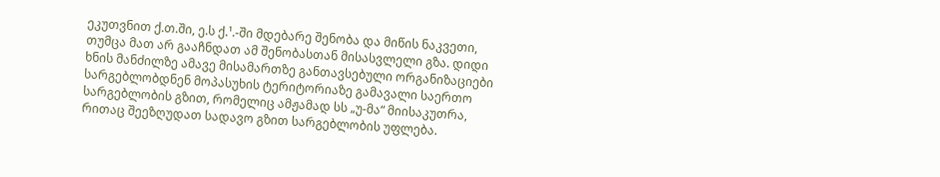ეკუთვნით ქ.თ.ში, ე.ს ქ.¹.-ში მდებარე შენობა და მიწის ნაკვეთი, თუმცა მათ არ გააჩნდათ ამ შენობასთან მისასვლელი გზა. დიდი ხნის მანძილზე ამავე მისამართზე განთავსებული ორგანიზაციები სარგებლობდნენ მოპასუხის ტერიტორიაზე გამავალი საერთო სარგებლობის გზით, რომელიც ამჟამად სს „უ-მა“ მიისაკუთრა, რითაც შეეზღუდათ სადავო გზით სარგებლობის უფლება.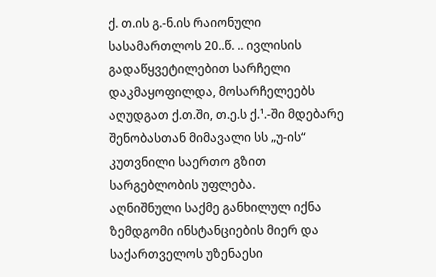ქ. თ.ის გ.-ნ.ის რაიონული სასამართლოს 20..წ. .. ივლისის გადაწყვეტილებით სარჩელი დაკმაყოფილდა, მოსარჩელეებს აღუდგათ ქ.თ.ში, თ.ე.ს ქ.¹.-ში მდებარე შენობასთან მიმავალი სს „უ-ის“ კუთვნილი საერთო გზით სარგებლობის უფლება.
აღნიშნული საქმე განხილულ იქნა ზემდგომი ინსტანციების მიერ და საქართველოს უზენაესი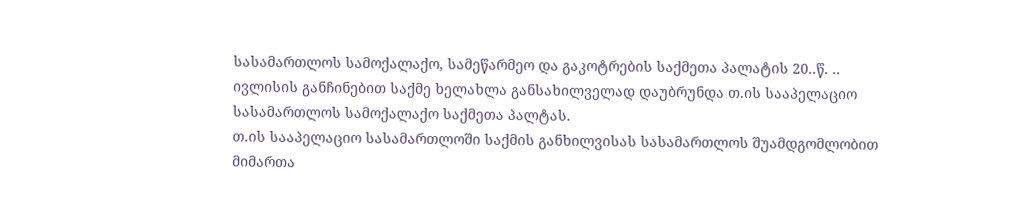სასამართლოს სამოქალაქო, სამეწარმეო და გაკოტრების საქმეთა პალატის 20..წ. .. ივლისის განჩინებით საქმე ხელახლა განსახილველად დაუბრუნდა თ.ის სააპელაციო სასამართლოს სამოქალაქო საქმეთა პალტას.
თ.ის სააპელაციო სასამართლოში საქმის განხილვისას სასამართლოს შუამდგომლობით მიმართა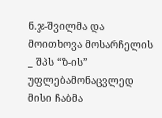ნ.ჯ-შვილმა და მოითხოვა მოსარჩელის _ შპს “ზ-ის” უფლებამონაცვლედ მისი ჩაბმა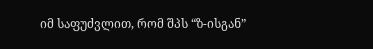იმ საფუძვლით, რომ შპს “ზ-ისგან”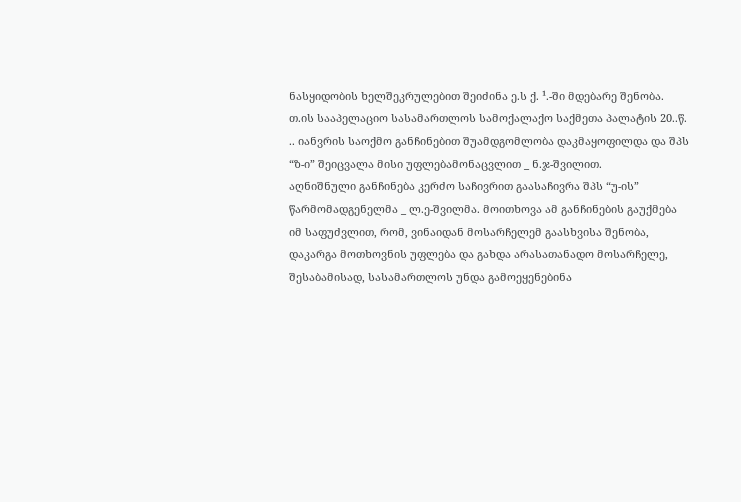ნასყიდობის ხელშეკრულებით შეიძინა ე.ს ქ. ¹.-ში მდებარე შენობა.
თ.ის სააპელაციო სასამართლოს სამოქალაქო საქმეთა პალატის 20..წ. .. იანვრის საოქმო განჩინებით შუამდგომლობა დაკმაყოფილდა და შპს “ზ-ი” შეიცვალა მისი უფლებამონაცვლით _ ნ.ჯ-შვილით.
აღნიშნული განჩინება კერძო საჩივრით გაასაჩივრა შპს “უ-ის” წარმომადგენელმა _ ლ.ე-შვილმა. მოითხოვა ამ განჩინების გაუქმება იმ საფუძვლით, რომ, ვინაიდან მოსარჩელემ გაასხვისა შენობა, დაკარგა მოთხოვნის უფლება და გახდა არასათანადო მოსარჩელე, შესაბამისად, სასამართლოს უნდა გამოეყენებინა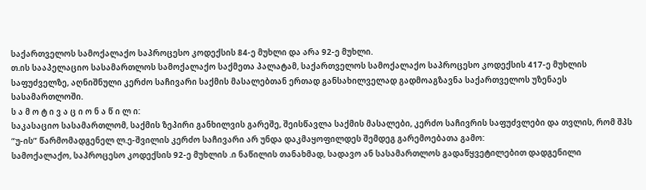საქართველოს სამოქალაქო საპროცესო კოდექსის 84-ე მუხლი და არა 92-ე მუხლი.
თ.ის სააპელაციო სასამართლოს სამოქალაქო საქმეთა პალატამ, საქართველოს სამოქალაქო საპროცესო კოდექსის 417-ე მუხლის საფუძველზე, აღნიშნული კერძო საჩივარი საქმის მასალებთან ერთად განსახილველად გადმოაგზავნა საქართველოს უზენაეს სასამართლოში.
ს ა მ ო ტ ი ვ ა ც ი ო ნ ა წ ი ლ ი:
საკასაციო სასამართლომ, საქმის ზეპირი განხილვის გარეშე, შეისწავლა საქმის მასალები, კერძო საჩივრის საფუძვლები და თვლის, რომ შპს “უ-ის” წარმომადგენელ ლ.ე-შვილის კერძო საჩივარი არ უნდა დაკმაყოფილდეს შემდეგ გარემოებათა გამო:
სამოქალაქო, საპროცესო კოდექსის 92-ე მუხლის .ი ნაწილის თანახმად, სადავო ან სასამართლოს გადაწყვეტილებით დადგენილი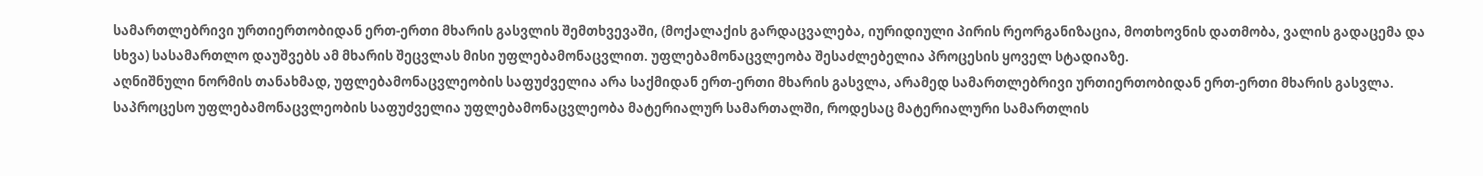სამართლებრივი ურთიერთობიდან ერთ-ერთი მხარის გასვლის შემთხვევაში, (მოქალაქის გარდაცვალება, იურიდიული პირის რეორგანიზაცია, მოთხოვნის დათმობა, ვალის გადაცემა და სხვა) სასამართლო დაუშვებს ამ მხარის შეცვლას მისი უფლებამონაცვლით. უფლებამონაცვლეობა შესაძლებელია პროცესის ყოველ სტადიაზე.
აღნიშნული ნორმის თანახმად, უფლებამონაცვლეობის საფუძველია არა საქმიდან ერთ-ერთი მხარის გასვლა, არამედ სამართლებრივი ურთიერთობიდან ერთ-ერთი მხარის გასვლა. საპროცესო უფლებამონაცვლეობის საფუძველია უფლებამონაცვლეობა მატერიალურ სამართალში, როდესაც მატერიალური სამართლის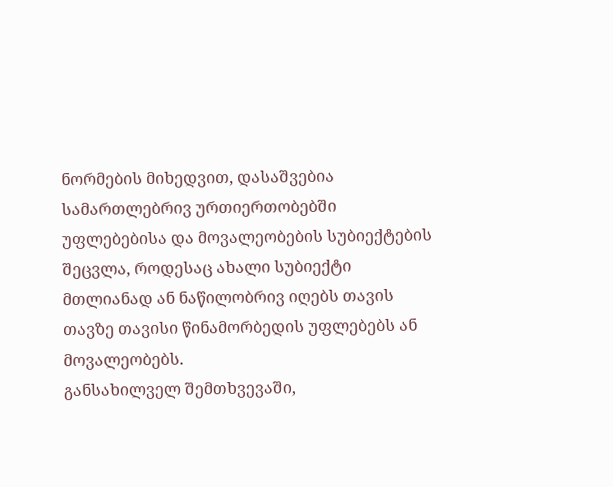ნორმების მიხედვით, დასაშვებია სამართლებრივ ურთიერთობებში უფლებებისა და მოვალეობების სუბიექტების შეცვლა, როდესაც ახალი სუბიექტი მთლიანად ან ნაწილობრივ იღებს თავის თავზე თავისი წინამორბედის უფლებებს ან მოვალეობებს.
განსახილველ შემთხვევაში,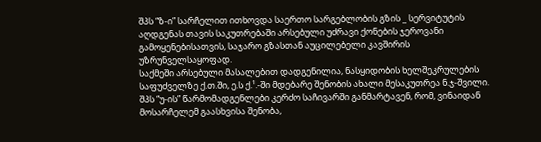შპს “ზ-ი” სარჩელით ითხოვდა საერთო სარგებლობის გზის _ სერვიტუტის აღდგენას თავის საკუთრებაში არსებული უძრავი ქონების ჯეროვანი გამოყენებისათვის, საჯარო გზასთან აუცილებელი კავშირის უზრუნველსაყოფად.
საქმეში არსებული მასალებით დადგენილია, ნასყიდობის ხელშეკრულების საფუძველზე ქ.თ.ში, ე.ს ქ.¹.-ში მდებარე შენობის ახალი მესაკუთრეა ნ.ჯ-შვილი.
შპს “უ-ის” წარმომადგენლები კერძო საჩივარში განმარტავენ, რომ, ვინაიდან მოსარჩელემ გაასხვისა შენობა,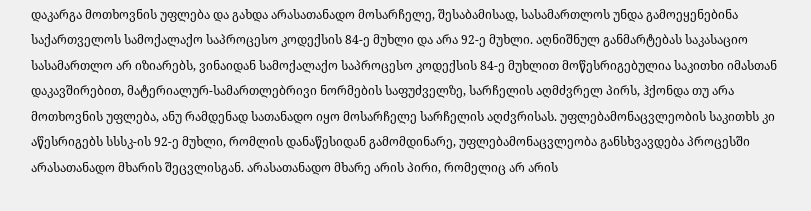დაკარგა მოთხოვნის უფლება და გახდა არასათანადო მოსარჩელე, შესაბამისად, სასამართლოს უნდა გამოეყენებინა საქართველოს სამოქალაქო საპროცესო კოდექსის 84-ე მუხლი და არა 92-ე მუხლი. აღნიშნულ განმარტებას საკასაციო სასამართლო არ იზიარებს, ვინაიდან სამოქალაქო საპროცესო კოდექსის 84-ე მუხლით მოწესრიგებულია საკითხი იმასთან დაკავშირებით, მატერიალურ-სამართლებრივი ნორმების საფუძველზე, სარჩელის აღმძვრელ პირს, ჰქონდა თუ არა მოთხოვნის უფლება, ანუ რამდენად სათანადო იყო მოსარჩელე სარჩელის აღძვრისას. უფლებამონაცვლეობის საკითხს კი აწესრიგებს სსსკ-ის 92-ე მუხლი, რომლის დანაწესიდან გამომდინარე, უფლებამონაცვლეობა განსხვავდება პროცესში არასათანადო მხარის შეცვლისგან. არასათანადო მხარე არის პირი, რომელიც არ არის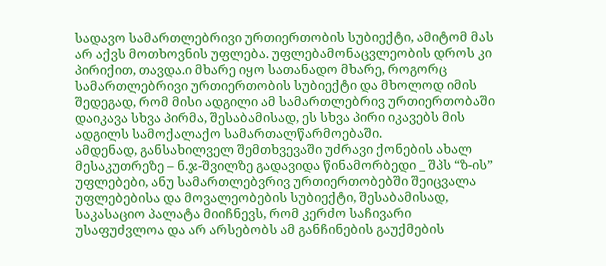სადავო სამართლებრივი ურთიერთობის სუბიექტი, ამიტომ მას არ აქვს მოთხოვნის უფლება. უფლებამონაცვლეობის დროს კი პირიქით, თავდა.ი მხარე იყო სათანადო მხარე, როგორც სამართლებრივი ურთიერთობის სუბიექტი და მხოლოდ იმის შედეგად, რომ მისი ადგილი ამ სამართლებრივ ურთიერთობაში დაიკავა სხვა პირმა, შესაბამისად, ეს სხვა პირი იკავებს მის ადგილს სამოქალაქო სამართალწარმოებაში.
ამდენად, განსახილველ შემთხვევაში უძრავი ქონების ახალ მესაკუთრეზე – ნ.ჯ-შვილზე გადავიდა წინამორბედი _ შპს “ზ-ის” უფლებები, ანუ სამართლებვრივ ურთიერთობებში შეიცვალა უფლებებისა და მოვალეობების სუბიექტი, შესაბამისად, საკასაციო პალატა მიიჩნევს, რომ კერძო საჩივარი უსაფუძვლოა და არ არსებობს ამ განჩინების გაუქმების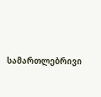სამართლებრივი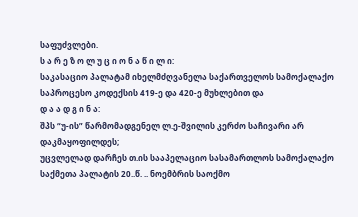საფუძვლები.
ს ა რ ე ზ ო ლ უ ც ი ო ნ ა წ ი ლ ი:
საკასაციო პალატამ იხელმძღვანელა საქართველოს სამოქალაქო საპროცესო კოდექსის 419-ე და 420-ე მუხლებით და
დ ა ა დ გ ი ნ ა:
შპს “უ-ის” წარმომადგენელ ლ.ე-შვილის კერძო საჩივარი არ დაკმაყოფილდეს;
უცვლელად დარჩეს თ.ის სააპელაციო სასამართლოს სამოქალაქო საქმეთა პალატის 20..წ. .. ნოემბრის საოქმო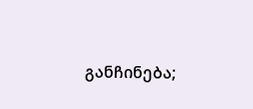განჩინება;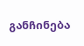განჩინება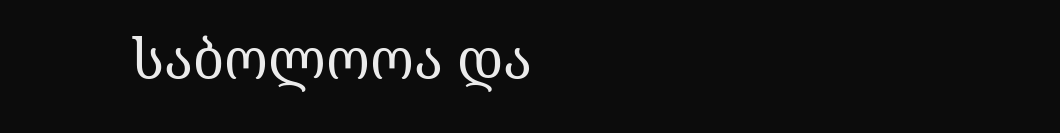საბოლოოა და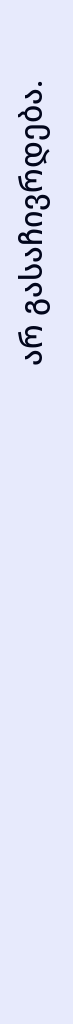არ გასაჩივრდება.